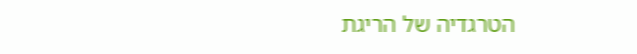הטרגדיה של הריגת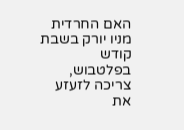האם החרדית מניו יורק בשבת קודש בפלטבוש, צריכה לזעזע את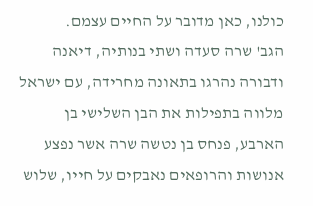כולנו, כאן מדובר על החיים עצמם.
הגב' שרה סעדה ושתי בנותיה, דיאנה ודבורה נהרגו בתאונה מחרידה, עם ישראל מלווה בתפילות את הבן השלישי בן הארבע, פנחס בן נטשה שרה אשר נפצע אנושות והרופאים נאבקים על חייו, שלוש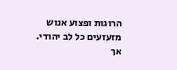הרוגות ופצוע אנוש מזעזעים כל לב יהודי.
אך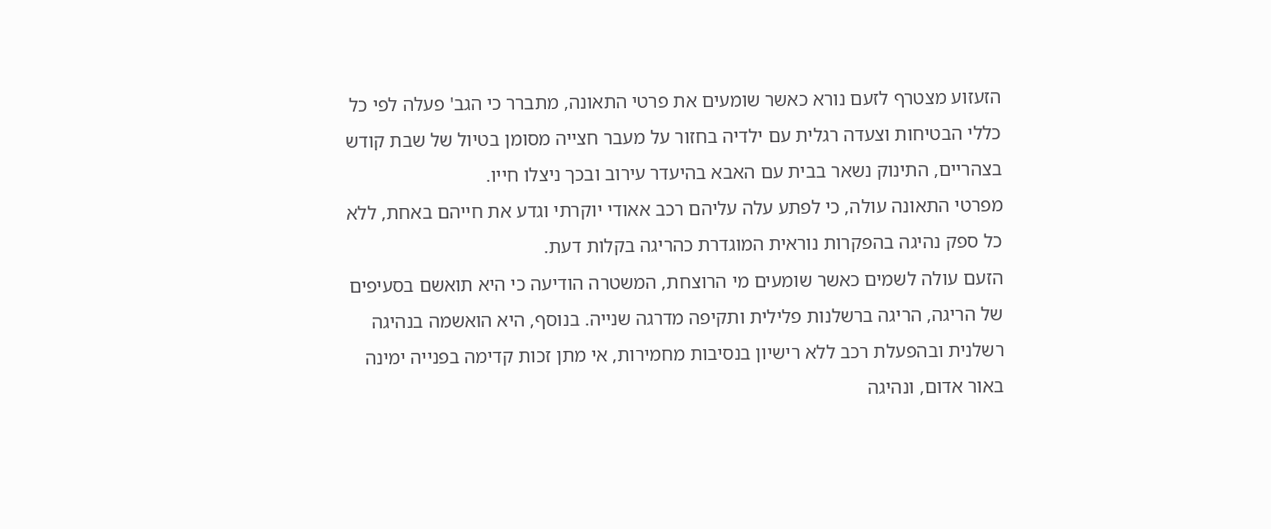הזעזוע מצטרף לזעם נורא כאשר שומעים את פרטי התאונה, מתברר כי הגב' פעלה לפי כל כללי הבטיחות וצעדה רגלית עם ילדיה בחזור על מעבר חצייה מסומן בטיול של שבת קודש בצהריים, התינוק נשאר בבית עם האבא בהיעדר עירוב ובכך ניצלו חייו.
מפרטי התאונה עולה, כי לפתע עלה עליהם רכב אאודי יוקרתי וגדע את חייהם באחת, ללא כל ספק נהיגה בהפקרות נוראית המוגדרת כהריגה בקלות דעת.
הזעם עולה לשמים כאשר שומעים מי הרוצחת, המשטרה הודיעה כי היא תואשם בסעיפים של הריגה, הריגה ברשלנות פלילית ותקיפה מדרגה שנייה. בנוסף, היא הואשמה בנהיגה רשלנית ובהפעלת רכב ללא רישיון בנסיבות מחמירות, אי מתן זכות קדימה בפנייה ימינה באור אדום, ונהיגה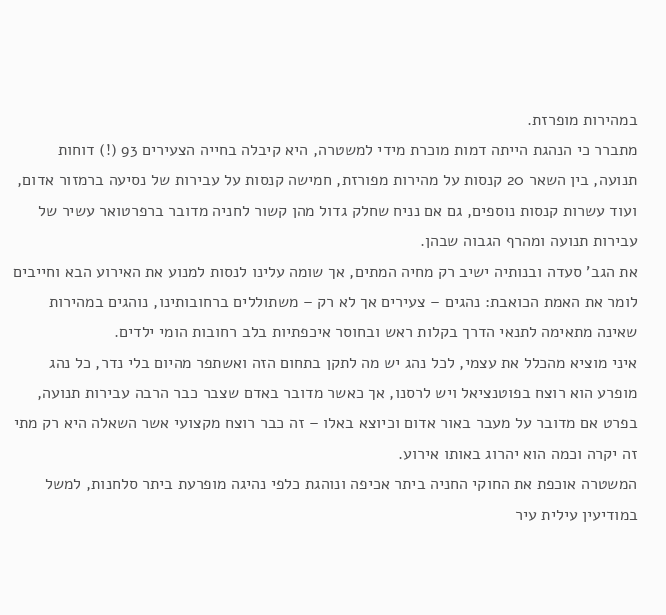במהירות מופרזת.
מתברר כי הנהגת הייתה דמות מוכרת מידי למשטרה, היא קיבלה בחייה הצעירים 93 (!) דוחות תנועה, בין השאר 20 קנסות על מהירות מפורזת, חמישה קנסות על עבירות של נסיעה ברמזור אדום, ועוד עשרות קנסות נוספים, גם אם נניח שחלק גדול מהן קשור לחניה מדובר ברפרטואר עשיר של עבירות תנועה ומהרף הגבוה שבהן.
את הגב' סעדה ובנותיה ישיב רק מחיה המתים, אך שומה עלינו לנסות למנוע את האירוע הבא וחייבים לומר את האמת הכואבת: נהגים – צעירים אך לא רק – משתוללים ברחובותינו, נוהגים במהירות שאינה מתאימה לתנאי הדרך בקלות ראש ובחוסר איכפתיות בלב רחובות הומי ילדים.
איני מוציא מהכלל את עצמי, לכל נהג יש מה לתקן בתחום הזה ואשתפר מהיום בלי נדר, כל נהג מופרע הוא רוצח בפוטנציאל ויש לרסנו, אך כאשר מדובר באדם שצבר כבר הרבה עבירות תנועה, בפרט אם מדובר על מעבר באור אדום וכיוצא באלו – זה כבר רוצח מקצועי אשר השאלה היא רק מתי זה יקרה וכמה הוא יהרוג באותו אירוע.
המשטרה אוכפת את החוקי החניה ביתר אכיפה ונוהגת כלפי נהיגה מופרעת ביתר סלחנות, למשל במודיעין עילית עיר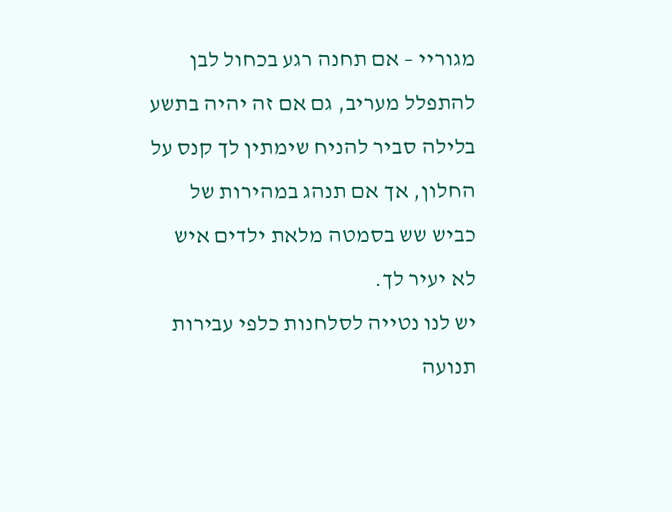מגוריי – אם תחנה רגע בכחול לבן להתפלל מעריב, גם אם זה יהיה בתשע בלילה סביר להניח שימתין לך קנס על החלון, אך אם תנהג במהירות של כביש שש בסמטה מלאת ילדים איש לא יעיר לך.
יש לנו נטייה לסלחנות כלפי עבירות תנועה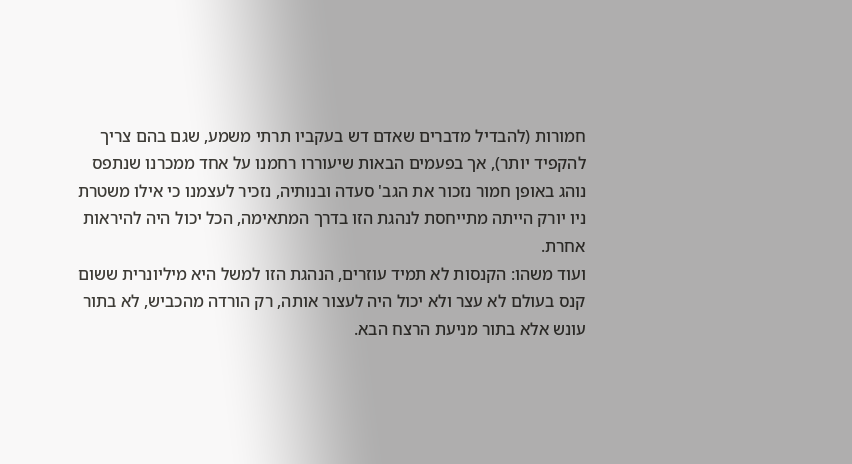חמורות (להבדיל מדברים שאדם דש בעקביו תרתי משמע, שגם בהם צריך להקפיד יותר), אך בפעמים הבאות שיעוררו רחמנו על אחד ממכרנו שנתפס נוהג באופן חמור נזכור את הגב' סעדה ובנותיה, נזכיר לעצמנו כי אילו משטרת ניו יורק הייתה מתייחסת לנהגת הזו בדרך המתאימה, הכל יכול היה להיראות אחרת.
ועוד משהו: הקנסות לא תמיד עוזרים, הנהגת הזו למשל היא מיליונרית ששום קנס בעולם לא עצר ולא יכול היה לעצור אותה, רק הורדה מהכביש, לא בתור עונש אלא בתור מניעת הרצח הבא.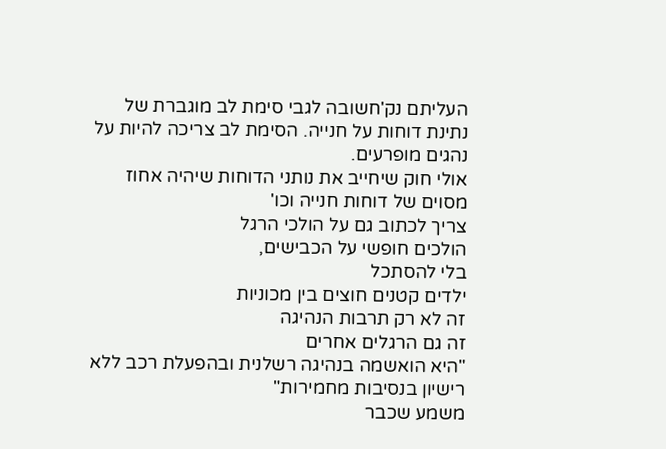העליתם נק'חשובה לגבי סימת לב מוגברת של נתינת דוחות על חנייה. הסימת לב צריכה להיות על נהגים מופרעים.
אולי חוק שיחייב את נותני הדוחות שיהיה אחוז מסוים של דוחות חנייה וכו'
צריך לכתוב גם על הולכי הרגל
הולכים חופשי על הכבישים,
בלי להסתכל
ילדים קטנים חוצים בין מכוניות
זה לא רק תרבות הנהיגה
זה גם הרגלים אחרים
"היא הואשמה בנהיגה רשלנית ובהפעלת רכב ללא רישיון בנסיבות מחמירות"
משמע שכבר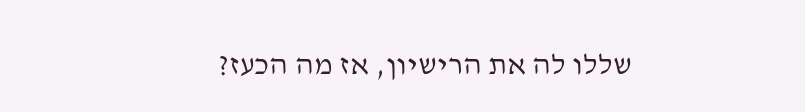שללו לה את הרישיון, אז מה הכעז?